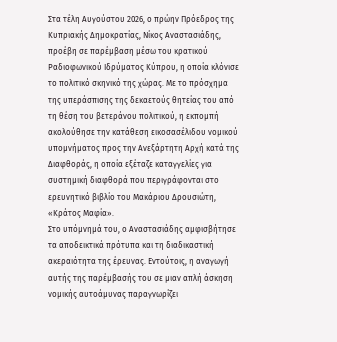Στα τέλη Αυγούστου 2026, ο πρώην Πρόεδρος της Κυπριακής Δημοκρατίας, Νίκος Αναστασιάδης, προέβη σε παρέμβαση μέσω του κρατικού Ραδιοφωνικού Ιδρύματος Κύπρου, η οποία κλόνισε το πολιτικό σκηνικό της χώρας. Με το πρόσχημα της υπεράσπισης της δεκαετούς θητείας του από τη θέση του βετεράνου πολιτικού, η εκπομπή ακολούθησε την κατάθεση εικοσασέλιδου νομικού υπομνήματος προς την Ανεξάρτητη Αρχή κατά της Διαφθοράς, η οποία εξέταζε καταγγελίες για συστημική διαφθορά που περιγράφονται στο ερευνητικό βιβλίο του Μακάριου Δρουσιώτη, «Κράτος Μαφία».
Στο υπόμνημά του, ο Αναστασιάδης αμφισβήτησε τα αποδεικτικά πρότυπα και τη διαδικαστική ακεραιότητα της έρευνας. Εντούτοις, η αναγωγή αυτής της παρέμβασής του σε μιαν απλή άσκηση νομικής αυτοάμυνας παραγνωρίζει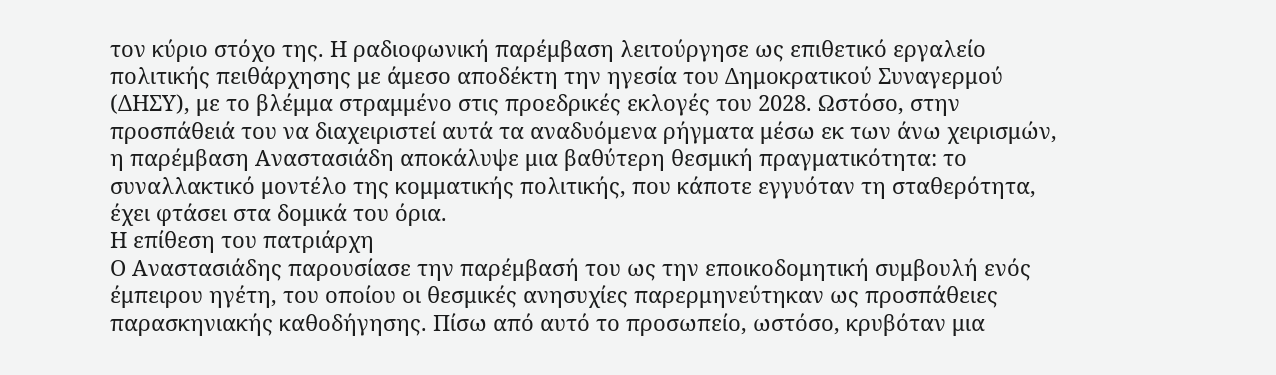τον κύριο στόχο της. Η ραδιοφωνική παρέμβαση λειτούργησε ως επιθετικό εργαλείο πολιτικής πειθάρχησης με άμεσο αποδέκτη την ηγεσία του Δημοκρατικού Συναγερμού (ΔΗΣΥ), με το βλέμμα στραμμένο στις προεδρικές εκλογές του 2028. Ωστόσο, στην προσπάθειά του να διαχειριστεί αυτά τα αναδυόμενα ρήγματα μέσω εκ των άνω χειρισμών, η παρέμβαση Αναστασιάδη αποκάλυψε μια βαθύτερη θεσμική πραγματικότητα: το συναλλακτικό μοντέλο της κομματικής πολιτικής, που κάποτε εγγυόταν τη σταθερότητα, έχει φτάσει στα δομικά του όρια.
Η επίθεση του πατριάρχη
Ο Αναστασιάδης παρουσίασε την παρέμβασή του ως την εποικοδομητική συμβουλή ενός έμπειρου ηγέτη, του οποίου οι θεσμικές ανησυχίες παρερμηνεύτηκαν ως προσπάθειες παρασκηνιακής καθοδήγησης. Πίσω από αυτό το προσωπείο, ωστόσο, κρυβόταν μια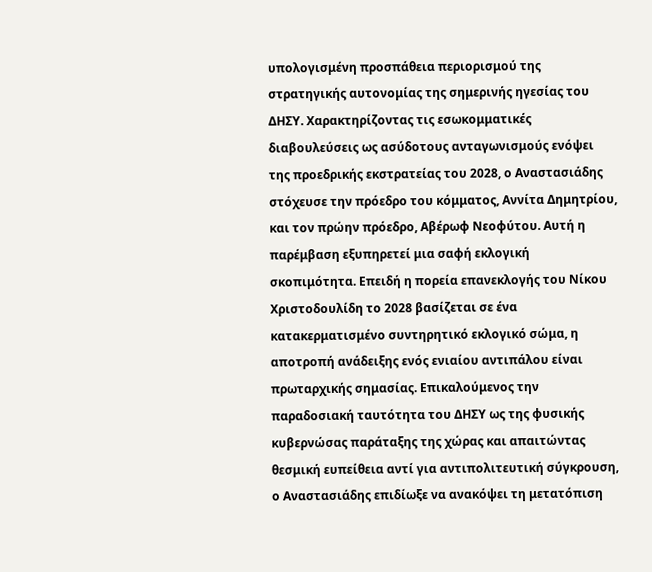υπολογισμένη προσπάθεια περιορισμού της στρατηγικής αυτονομίας της σημερινής ηγεσίας του ΔΗΣΥ. Χαρακτηρίζοντας τις εσωκομματικές διαβουλεύσεις ως ασύδοτους ανταγωνισμούς ενόψει της προεδρικής εκστρατείας του 2028, ο Αναστασιάδης στόχευσε την πρόεδρο του κόμματος, Αννίτα Δημητρίου, και τον πρώην πρόεδρο, Αβέρωφ Νεοφύτου. Αυτή η παρέμβαση εξυπηρετεί μια σαφή εκλογική σκοπιμότητα. Επειδή η πορεία επανεκλογής του Νίκου Χριστοδουλίδη το 2028 βασίζεται σε ένα κατακερματισμένο συντηρητικό εκλογικό σώμα, η αποτροπή ανάδειξης ενός ενιαίου αντιπάλου είναι πρωταρχικής σημασίας. Επικαλούμενος την παραδοσιακή ταυτότητα του ΔΗΣΥ ως της φυσικής κυβερνώσας παράταξης της χώρας και απαιτώντας θεσμική ευπείθεια αντί για αντιπολιτευτική σύγκρουση, ο Αναστασιάδης επιδίωξε να ανακόψει τη μετατόπιση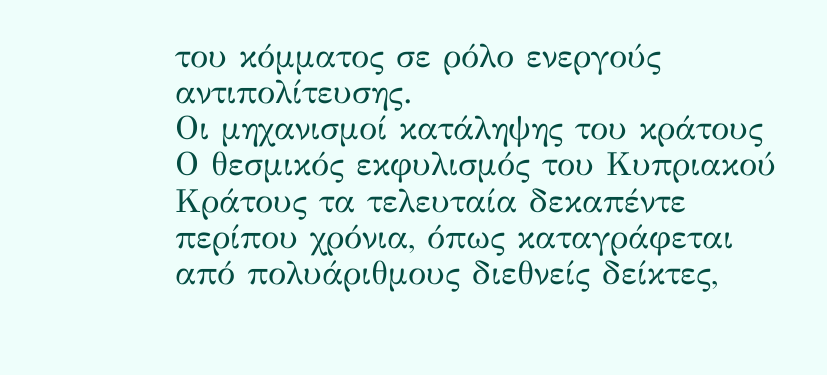του κόμματος σε ρόλο ενεργούς αντιπολίτευσης.
Οι μηχανισμοί κατάληψης του κράτους
Ο θεσμικός εκφυλισμός του Κυπριακού Κράτους τα τελευταία δεκαπέντε περίπου χρόνια, όπως καταγράφεται από πολυάριθμους διεθνείς δείκτες,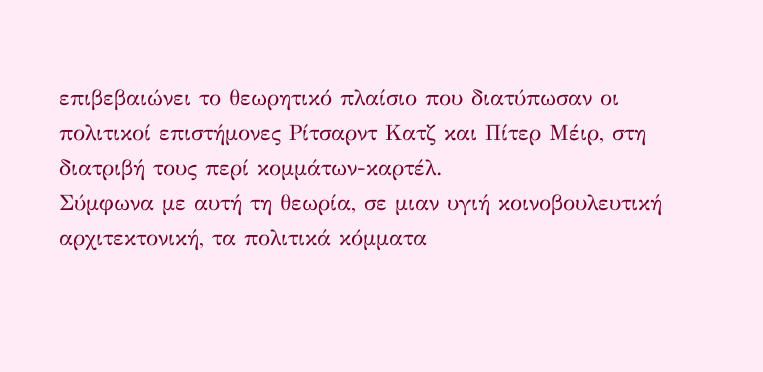επιβεβαιώνει το θεωρητικό πλαίσιο που διατύπωσαν οι πολιτικοί επιστήμονες Ρίτσαρντ Κατζ και Πίτερ Μέιρ, στη διατριβή τους περί κομμάτων-καρτέλ.
Σύμφωνα με αυτή τη θεωρία, σε μιαν υγιή κοινοβουλευτική αρχιτεκτονική, τα πολιτικά κόμματα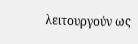λειτουργούν ως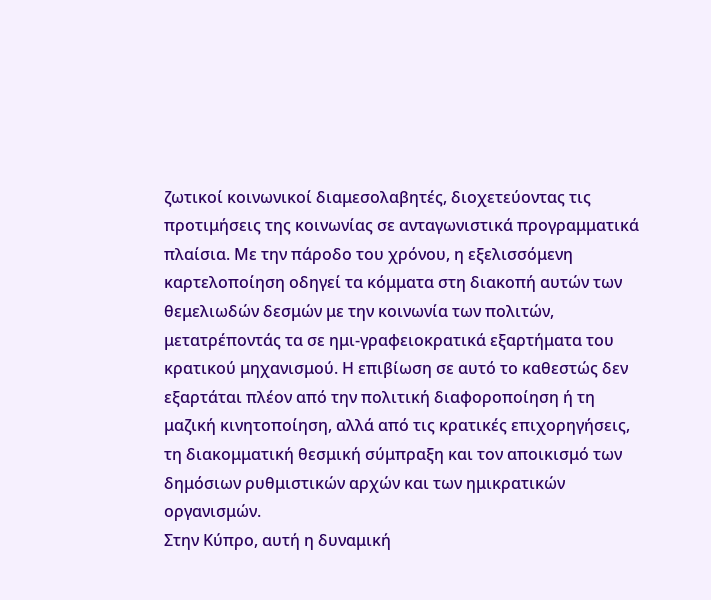ζωτικοί κοινωνικοί διαμεσολαβητές, διοχετεύοντας τις προτιμήσεις της κοινωνίας σε ανταγωνιστικά προγραμματικά πλαίσια. Με την πάροδο του χρόνου, η εξελισσόμενη καρτελοποίηση οδηγεί τα κόμματα στη διακοπή αυτών των θεμελιωδών δεσμών με την κοινωνία των πολιτών, μετατρέποντάς τα σε ημι-γραφειοκρατικά εξαρτήματα του κρατικού μηχανισμού. Η επιβίωση σε αυτό το καθεστώς δεν εξαρτάται πλέον από την πολιτική διαφοροποίηση ή τη μαζική κινητοποίηση, αλλά από τις κρατικές επιχορηγήσεις, τη διακομματική θεσμική σύμπραξη και τον αποικισμό των δημόσιων ρυθμιστικών αρχών και των ημικρατικών οργανισμών.
Στην Κύπρο, αυτή η δυναμική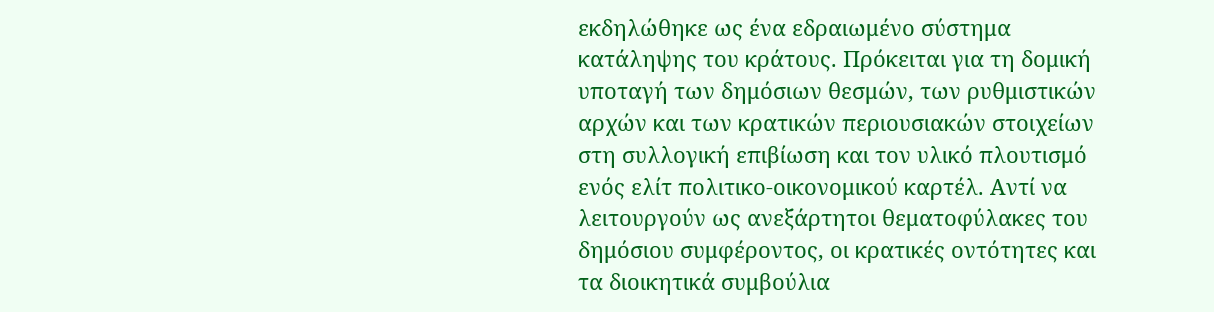εκδηλώθηκε ως ένα εδραιωμένο σύστημα κατάληψης του κράτους. Πρόκειται για τη δομική υποταγή των δημόσιων θεσμών, των ρυθμιστικών αρχών και των κρατικών περιουσιακών στοιχείων στη συλλογική επιβίωση και τον υλικό πλουτισμό ενός ελίτ πολιτικο-οικονομικού καρτέλ. Αντί να λειτουργούν ως ανεξάρτητοι θεματοφύλακες του δημόσιου συμφέροντος, οι κρατικές οντότητες και τα διοικητικά συμβούλια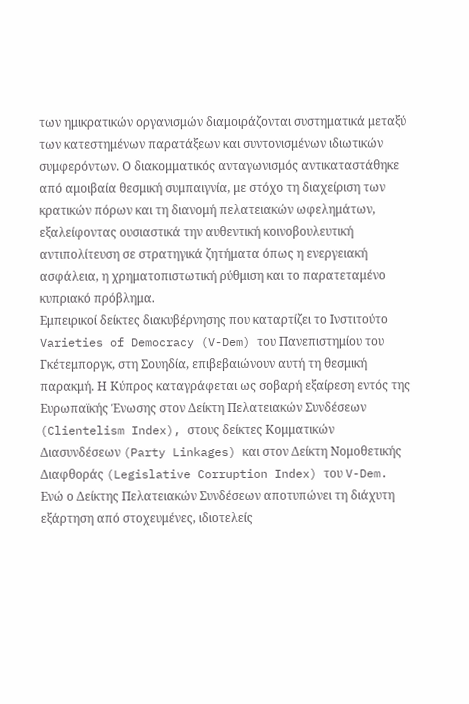των ημικρατικών οργανισμών διαμοιράζονται συστηματικά μεταξύ των κατεστημένων παρατάξεων και συντονισμένων ιδιωτικών συμφερόντων. Ο διακομματικός ανταγωνισμός αντικαταστάθηκε από αμοιβαία θεσμική συμπαιγνία, με στόχο τη διαχείριση των κρατικών πόρων και τη διανομή πελατειακών ωφελημάτων, εξαλείφοντας ουσιαστικά την αυθεντική κοινοβουλευτική αντιπολίτευση σε στρατηγικά ζητήματα όπως η ενεργειακή ασφάλεια, η χρηματοπιστωτική ρύθμιση και το παρατεταμένο κυπριακό πρόβλημα.
Εμπειρικοί δείκτες διακυβέρνησης που καταρτίζει το Ινστιτούτο Varieties of Democracy (V-Dem) του Πανεπιστημίου του Γκέτεμποργκ, στη Σουηδία, επιβεβαιώνουν αυτή τη θεσμική παρακμή. Η Κύπρος καταγράφεται ως σοβαρή εξαίρεση εντός της Ευρωπαϊκής Ένωσης στον Δείκτη Πελατειακών Συνδέσεων (Clientelism Index), στους δείκτες Κομματικών Διασυνδέσεων (Party Linkages) και στον Δείκτη Νομοθετικής Διαφθοράς (Legislative Corruption Index) του V-Dem. Ενώ ο Δείκτης Πελατειακών Συνδέσεων αποτυπώνει τη διάχυτη εξάρτηση από στοχευμένες, ιδιοτελείς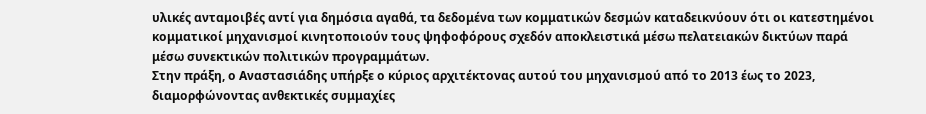υλικές ανταμοιβές αντί για δημόσια αγαθά, τα δεδομένα των κομματικών δεσμών καταδεικνύουν ότι οι κατεστημένοι κομματικοί μηχανισμοί κινητοποιούν τους ψηφοφόρους σχεδόν αποκλειστικά μέσω πελατειακών δικτύων παρά μέσω συνεκτικών πολιτικών προγραμμάτων.
Στην πράξη, ο Αναστασιάδης υπήρξε ο κύριος αρχιτέκτονας αυτού του μηχανισμού από το 2013 έως το 2023, διαμορφώνοντας ανθεκτικές συμμαχίες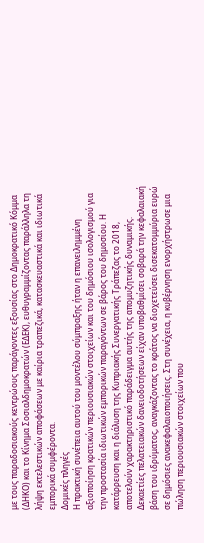με τους παραδοσιακούς κεντρώους παράγοντες εξουσίας στο Δημοκρατικό Κόμμα (ΔΗΚΟ) και το Κίνημα Σοσιαλδημοκρατών (ΕΔΕΚ), ευθυγραμμίζοντας παράλληλα τη λήψη εκτελεστικών αποφάσεων με καίρια τραπεζικά, κατασκευαστικά και ιδιωτικά εμπορικά συμφέροντα.
Δομικές πληγές
Η πρακτική συνέπεια αυτού του μοντέλου σύμπραξης ήταν η επανειλημμένη αξιοποίηση κρατικών περιουσιακών στοιχείων και του δημόσιου ισολογισμού για την προστασία ιδιωτικών εμπορικών παραγόντων σε βάρος του δημοσίου. Η κατάρρευση και η διάλυση της Κυπριακής Συνεργατικής Τράπεζας το 2018, αποτελούν χαρακτηριστικό παράδειγμα αυτής της απομυζητικής δυναμικής. Δεκαετίες πελατειακών δανειοδοτήσεων είχαν υποβαθμίσει σοβαρά την κεφαλαιακή βάση του ιδρύματος, αναγκάζοντας το κράτος να διοχετεύσει δισεκατομμύρια ευρώ σε δημόσιες ανακεφαλαιοποιήσεις. Στη συνέχεια, η κυβέρνηση ενορχήστρωσε μια πώληση περιουσιακών στοιχείων που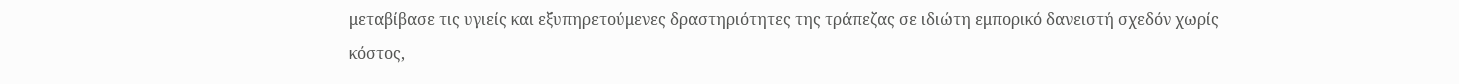μεταβίβασε τις υγιείς και εξυπηρετούμενες δραστηριότητες της τράπεζας σε ιδιώτη εμπορικό δανειστή σχεδόν χωρίς κόστος,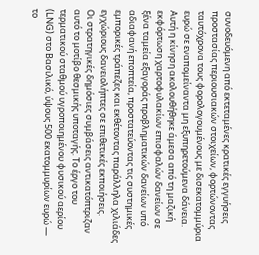συνοδευόμενη από εκτεταμένες κρατικές εγγυήσεις προστασίας περιουσιακών στοιχείων, φορτώνοντας ταυτόχρονα τους φορολογουμένους με δισεκατομμύρια ευρώ σε εναπομείναντα μη εξυπηρετούμενα δάνεια. Αυτή η κίνηση ακολουθήθηκε άμεσα από τη μαζική εκφόρτωση χαρτοφυλακίων επισφαλών δανείων σε ξένα ταμεία εξαγοράς προβληματικών δανείων υπό αδιαφανή εποπτεία, προστατεύοντας τις συστημικές εμπορικές τράπεζες και εκθέτοντας παράλληλα χιλιάδες εγχώριους δανειολήπτες σε επιθετικές εκποιήσεις.
Οι στρατηγικές δημόσιες συμβάσεις αντικατόπτριζαν αυτό το μοτίβο θεσμικής υποταγής. Το έργο του τερματικού σταθμού υγροποιημένου φυσικού αερίου (LNG) στο Βασιλικό, ύψους 500 εκατομμυρίων ευρώ — το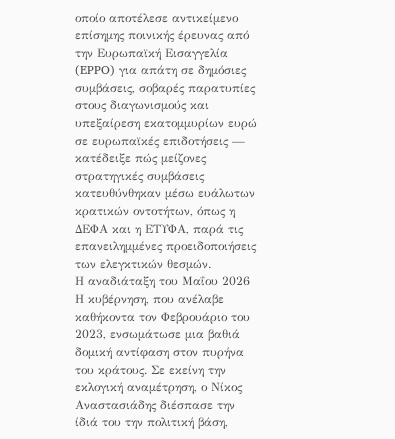οποίο αποτέλεσε αντικείμενο επίσημης ποινικής έρευνας από την Ευρωπαϊκή Εισαγγελία (EPPO) για απάτη σε δημόσιες συμβάσεις, σοβαρές παρατυπίες στους διαγωνισμούς και υπεξαίρεση εκατομμυρίων ευρώ σε ευρωπαϊκές επιδοτήσεις — κατέδειξε πώς μείζονες στρατηγικές συμβάσεις κατευθύνθηκαν μέσω ευάλωτων κρατικών οντοτήτων, όπως η ΔΕΦΑ και η ΕΤΥΦΑ, παρά τις επανειλημμένες προειδοποιήσεις των ελεγκτικών θεσμών.
Η αναδιάταξη του Μαΐου 2026
Η κυβέρνηση, που ανέλαβε καθήκοντα τον Φεβρουάριο του 2023, ενσωμάτωσε μια βαθιά δομική αντίφαση στον πυρήνα του κράτους. Σε εκείνη την εκλογική αναμέτρηση, ο Νίκος Αναστασιάδης διέσπασε την ίδιά του την πολιτική βάση,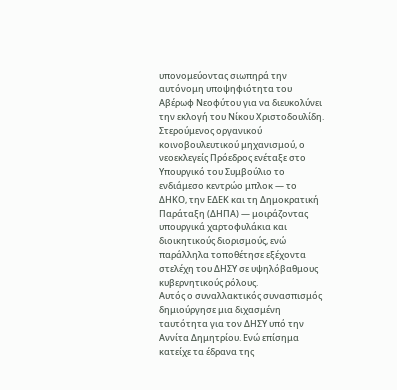υπονομεύοντας σιωπηρά την αυτόνομη υποψηφιότητα του Αβέρωφ Νεοφύτου για να διευκολύνει την εκλογή του Νίκου Χριστοδουλίδη. Στερούμενος οργανικού κοινοβουλευτικού μηχανισμού, ο νεοεκλεγείς Πρόεδρος ενέταξε στο Υπουργικό του Συμβούλιο το ενδιάμεσο κεντρώο μπλοκ — το ΔΗΚΟ, την ΕΔΕΚ και τη Δημοκρατική Παράταξη (ΔΗΠΑ) — μοιράζοντας υπουργικά χαρτοφυλάκια και διοικητικούς διορισμούς, ενώ παράλληλα τοποθέτησε εξέχοντα στελέχη του ΔΗΣΥ σε υψηλόβαθμους κυβερνητικούς ρόλους.
Αυτός ο συναλλακτικός συνασπισμός δημιούργησε μια διχασμένη ταυτότητα για τον ΔΗΣΥ υπό την Αννίτα Δημητρίου. Ενώ επίσημα κατείχε τα έδρανα της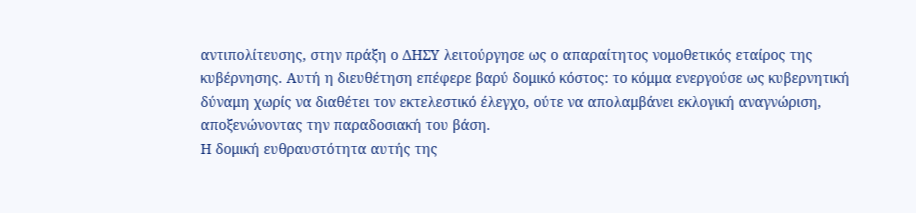αντιπολίτευσης, στην πράξη ο ΔΗΣΥ λειτούργησε ως ο απαραίτητος νομοθετικός εταίρος της κυβέρνησης. Αυτή η διευθέτηση επέφερε βαρύ δομικό κόστος: το κόμμα ενεργούσε ως κυβερνητική δύναμη χωρίς να διαθέτει τον εκτελεστικό έλεγχο, ούτε να απολαμβάνει εκλογική αναγνώριση, αποξενώνοντας την παραδοσιακή του βάση.
Η δομική ευθραυστότητα αυτής της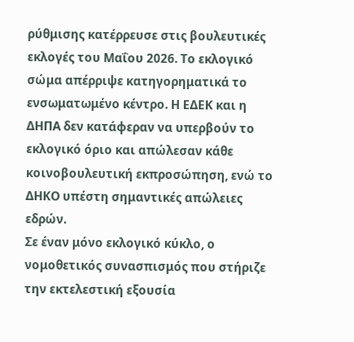ρύθμισης κατέρρευσε στις βουλευτικές εκλογές του Μαΐου 2026. Το εκλογικό σώμα απέρριψε κατηγορηματικά το ενσωματωμένο κέντρο. Η ΕΔΕΚ και η ΔΗΠΑ δεν κατάφεραν να υπερβούν το εκλογικό όριο και απώλεσαν κάθε κοινοβουλευτική εκπροσώπηση, ενώ το ΔΗΚΟ υπέστη σημαντικές απώλειες εδρών.
Σε έναν μόνο εκλογικό κύκλο, ο νομοθετικός συνασπισμός που στήριζε την εκτελεστική εξουσία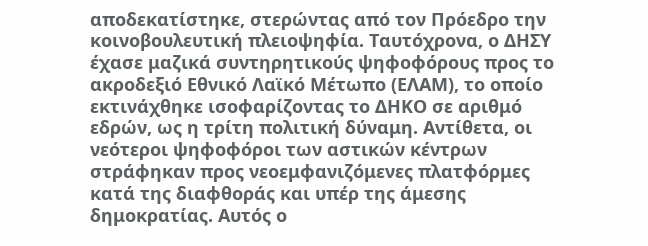αποδεκατίστηκε, στερώντας από τον Πρόεδρο την κοινοβουλευτική πλειοψηφία. Ταυτόχρονα, ο ΔΗΣΥ έχασε μαζικά συντηρητικούς ψηφοφόρους προς το ακροδεξιό Εθνικό Λαϊκό Μέτωπο (ΕΛΑΜ), το οποίο εκτινάχθηκε ισοφαρίζοντας το ΔΗΚΟ σε αριθμό εδρών, ως η τρίτη πολιτική δύναμη. Αντίθετα, οι νεότεροι ψηφοφόροι των αστικών κέντρων στράφηκαν προς νεοεμφανιζόμενες πλατφόρμες κατά της διαφθοράς και υπέρ της άμεσης δημοκρατίας. Αυτός ο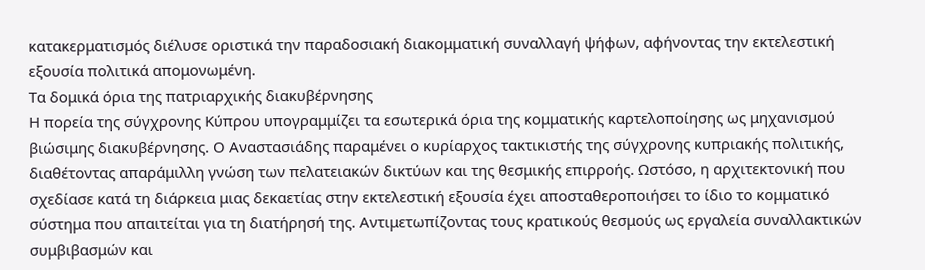κατακερματισμός διέλυσε οριστικά την παραδοσιακή διακομματική συναλλαγή ψήφων, αφήνοντας την εκτελεστική εξουσία πολιτικά απομονωμένη.
Τα δομικά όρια της πατριαρχικής διακυβέρνησης
Η πορεία της σύγχρονης Κύπρου υπογραμμίζει τα εσωτερικά όρια της κομματικής καρτελοποίησης ως μηχανισμού βιώσιμης διακυβέρνησης. Ο Αναστασιάδης παραμένει ο κυρίαρχος τακτικιστής της σύγχρονης κυπριακής πολιτικής, διαθέτοντας απαράμιλλη γνώση των πελατειακών δικτύων και της θεσμικής επιρροής. Ωστόσο, η αρχιτεκτονική που σχεδίασε κατά τη διάρκεια μιας δεκαετίας στην εκτελεστική εξουσία έχει αποσταθεροποιήσει το ίδιο το κομματικό σύστημα που απαιτείται για τη διατήρησή της. Αντιμετωπίζοντας τους κρατικούς θεσμούς ως εργαλεία συναλλακτικών συμβιβασμών και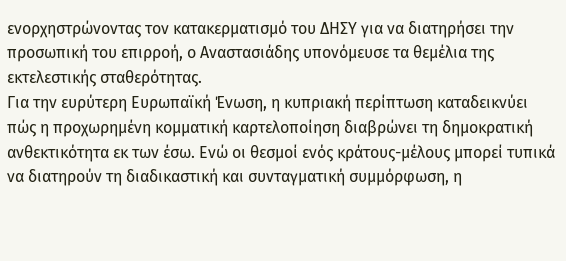ενορχηστρώνοντας τον κατακερματισμό του ΔΗΣΥ για να διατηρήσει την προσωπική του επιρροή, ο Αναστασιάδης υπονόμευσε τα θεμέλια της εκτελεστικής σταθερότητας.
Για την ευρύτερη Ευρωπαϊκή Ένωση, η κυπριακή περίπτωση καταδεικνύει πώς η προχωρημένη κομματική καρτελοποίηση διαβρώνει τη δημοκρατική ανθεκτικότητα εκ των έσω. Ενώ οι θεσμοί ενός κράτους-μέλους μπορεί τυπικά να διατηρούν τη διαδικαστική και συνταγματική συμμόρφωση, η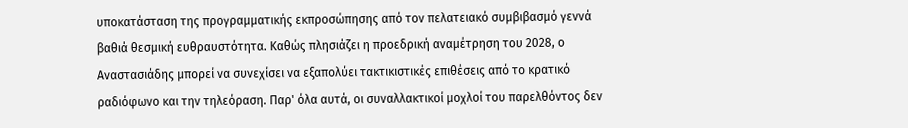υποκατάσταση της προγραμματικής εκπροσώπησης από τον πελατειακό συμβιβασμό γεννά βαθιά θεσμική ευθραυστότητα. Καθώς πλησιάζει η προεδρική αναμέτρηση του 2028, ο Αναστασιάδης μπορεί να συνεχίσει να εξαπολύει τακτικιστικές επιθέσεις από το κρατικό ραδιόφωνο και την τηλεόραση. Παρ' όλα αυτά, οι συναλλακτικοί μοχλοί του παρελθόντος δεν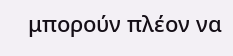μπορούν πλέον να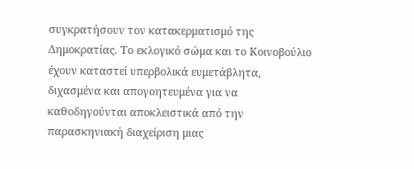συγκρατήσουν τον κατακερματισμό της Δημοκρατίας. Το εκλογικό σώμα και το Κοινοβούλιο έχουν καταστεί υπερβολικά ευμετάβλητα, διχασμένα και απογοητευμένα για να καθοδηγούνται αποκλειστικά από την παρασκηνιακή διαχείριση μιας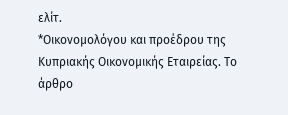ελίτ.
*Οικονομολόγου και προέδρου της Κυπριακής Οικονομικής Εταιρείας. Το άρθρο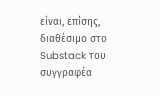είναι, επίσης, διαθέσιμο στο Substack του συγγραφέα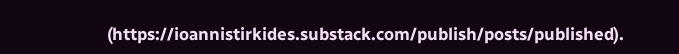(https://ioannistirkides.substack.com/publish/posts/published).